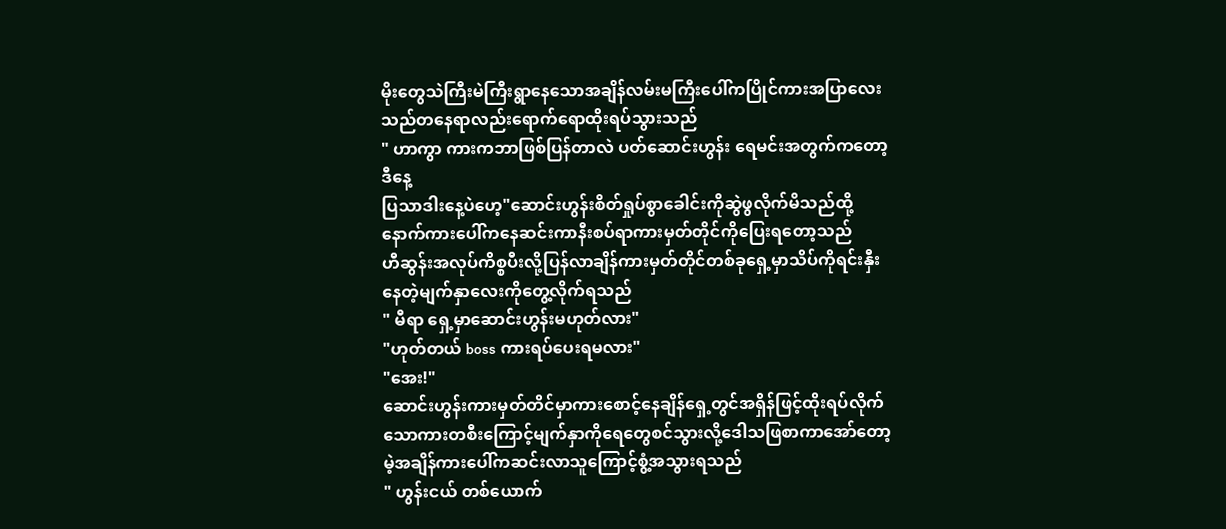မိုးတွေသဲကြီးမဲကြီးရွာနေသောအချိန်လမ်းမကြီးပေါ်ကပြိုင်ကားအပြာလေးသည်တနေရာလည်းရောက်ရောထိုးရပ်သွားသည်
" ဟာကွာ ကားကဘာဖြစ်ပြန်တာလဲ ပတ်ဆောင်းဟွန်း ရေမင်းအတွက်ကတော့ဒီနေ့
ပြသာဒါးနေ့ပဲဟေ့"ဆောင်းဟွန်းစိတ်ရှုပ်စွာခေါင်းကိုဆွဲဖွလိုက်မိသည်ထို့နောက်ကားပေါ်ကနေဆင်းကာနီးစပ်ရာကားမှတ်တိုင်ကိုပြေးရတော့သည်
ဟီဆွန်းအလုပ်ကိစ္စပီးလို့ပြန်လာချိန်ကားမှတ်တိုင်တစ်ခုရှေ့မှာသိပ်ကိုရင်းနှီးနေတဲ့မျက်နှာလေးကိုတွေ့လိုက်ရသည်
" မီရာ ရှေ့မှာဆောင်းဟွန်းမဟုတ်လား"
"ဟုတ်တယ် boss ကားရပ်ပေးရမလား"
"အေး!"
ဆောင်းဟွန်းကားမှတ်တိင်မှာကားစောင့်နေချိန်ရှေ့တွင်အရှိန်ဖြင့်ထိုးရပ်လိုက်သောကားတစီးကြောင့်မျက်နှာကိုရေတွေစင်သွားလို့ဒေါသဖြစာကာအော်တော့မဲ့အချိန်ကားပေါ်ကဆင်းလာသူကြောင့်စွံ့အသွားရသည်
" ဟွန်းငယ် တစ်ယောက်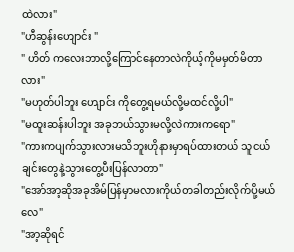ထဲလား"
"ဟီဆွန်းဟျောင်း "
" ဟိတ် ကလေးဘာလို့ကြောင်နေတာလဲကိုယ့်ကိုမမှတ်မိတာလား"
"မဟုတ်ပါဘူး ဟျောင်း ကိုတွေ့ရမယ်လို့မထင်လို့ပါ"
"မထူးဆန်းပါဘူး အခုဘယ်သွားမလို့လဲကားကရော"
"ကားကပျက်သွားလားမသိဘူးဟိုနားမှာရပ်ထားတယ် သူငယ်ချင်းတွေနဲ့သွားတွေ့ပီးပြန်လာတာ"
"အော်အာ့ဆိုအခုအိမ်ပြန်မှာမလားကိုယ်တခါတည်းလိုက်ပို့မယ်လေ"
"အာ့ဆိုရင်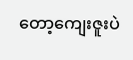တော့ကျေးဇူးပဲ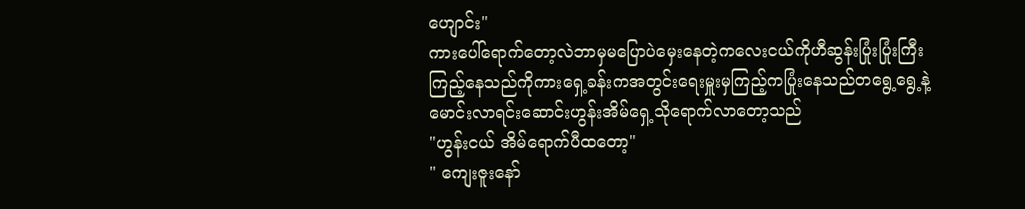ဟျောင်း"
ကားပေါ်ရောက်တော့လဲဘာမှမပြောပဲမှေးနေတဲ့ကလေးငယ်ကိုဟီဆွန်းပြုံးပြုံးကြီးကြည့်နေသည်ကိုကားရှေ့ခန်းကအတွင်းရေးမှူးမှကြည့်ကပြုံးနေသည်တရွေ့ရွေ့နဲ့မောင်းလာရင်းဆောင်းဟွန်းအိမ်ရှေ့သိုရောက်လာတော့သည်
"ဟွန်းငယ် အိမ်ရောက်ပီထတော့"
" ကျေးဇူးနော်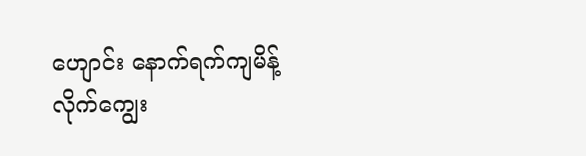ဟျောင်း နောက်ရက်ကျမိန့်လိုက်ကျွေး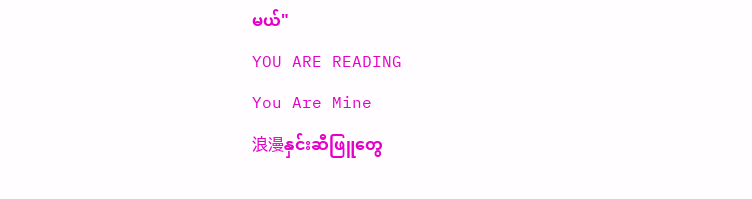မယ်"
YOU ARE READING
You Are Mine
浪漫နှင်းဆီဖြူတွေ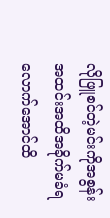လိုဖြူစင်တဲ့မင်းကိုအစွန်းအထင်းအထိအခိုက်မခံရလောက်အောင်ထိ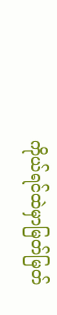ကိုယ်ရင်ထဲမှာမြတ်မြတ်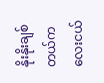နိုးနိုးချစ်တယ်ကလေးငယ်